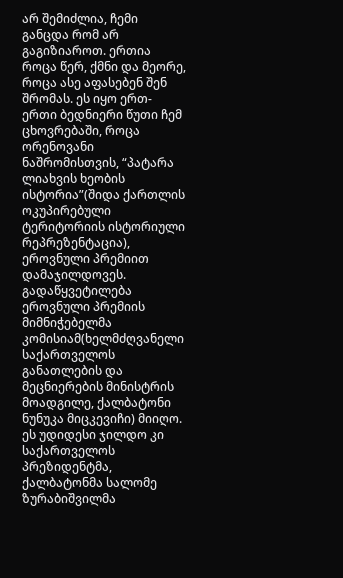არ შემიძლია, ჩემი განცდა რომ არ გაგიზიაროთ. ერთია როცა წერ, ქმნი და მეორე, როცა ასე აფასებენ შენ შრომას. ეს იყო ერთ-ერთი ბედნიერი წუთი ჩემ ცხოვრებაში, როცა ორენოვანი ნაშრომისთვის, “პატარა ლიახვის ხეობის ისტორია”(შიდა ქართლის ოკუპირებული ტერიტორიის ისტორიული რეპრეზენტაცია), ეროვნული პრემიით დამაჯილდოვეს. გადაწყვეტილება ეროვნული პრემიის მიმნიჭებელმა კომისიამ(ხელმძღვანელი საქართველოს განათლების და მეცნიერების მინისტრის მოადგილე, ქალბატონი ნუნუკა მიცკევიჩი) მიიღო. ეს უდიდესი ჯილდო კი საქართველოს პრეზიდენტმა, ქალბატონმა სალომე ზურაბიშვილმა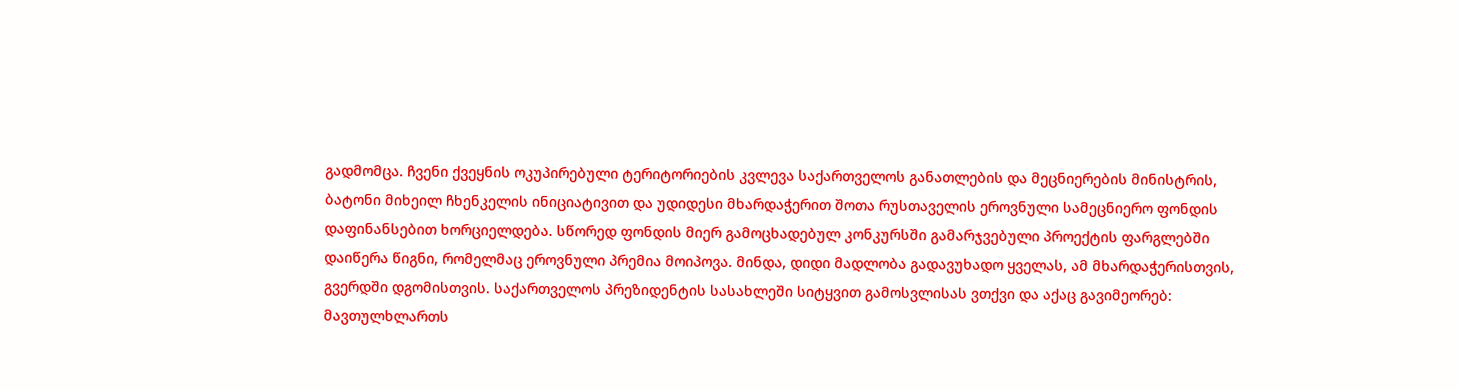გადმომცა. ჩვენი ქვეყნის ოკუპირებული ტერიტორიების კვლევა საქართველოს განათლების და მეცნიერების მინისტრის, ბატონი მიხეილ ჩხენკელის ინიციატივით და უდიდესი მხარდაჭერით შოთა რუსთაველის ეროვნული სამეცნიერო ფონდის დაფინანსებით ხორციელდება. სწორედ ფონდის მიერ გამოცხადებულ კონკურსში გამარჯვებული პროექტის ფარგლებში დაიწერა წიგნი, რომელმაც ეროვნული პრემია მოიპოვა. მინდა, დიდი მადლობა გადავუხადო ყველას, ამ მხარდაჭერისთვის, გვერდში დგომისთვის. საქართველოს პრეზიდენტის სასახლეში სიტყვით გამოსვლისას ვთქვი და აქაც გავიმეორებ: მავთულხლართს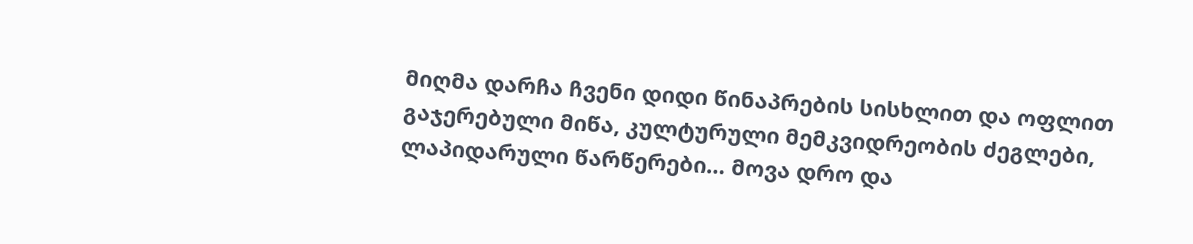მიღმა დარჩა ჩვენი დიდი წინაპრების სისხლით და ოფლით გაჯერებული მიწა, კულტურული მემკვიდრეობის ძეგლები, ლაპიდარული წარწერები… მოვა დრო და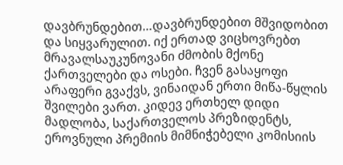დავბრუნდებით…დავბრუნდებით მშვიდობით და სიყვარულით. იქ ერთად ვიცხოვრებთ მრავალსაუკუნოვანი ძმობის მქონე ქართველები და ოსები. ჩვენ გასაყოფი არაფერი გვაქვს, ვინაიდან ერთი მიწა-წყლის შვილები ვართ. კიდევ ერთხელ დიდი მადლობა, საქართველოს პრეზიდენტს, ეროვნული პრემიის მიმნიჭებელი კომისიის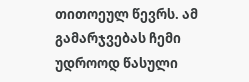თითოეულ წევრს. ამ გამარჯვებას ჩემი უდროოდ წასული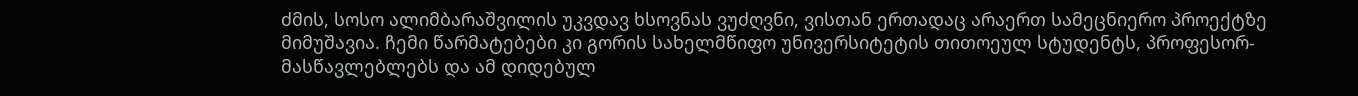ძმის, სოსო ალიმბარაშვილის უკვდავ ხსოვნას ვუძღვნი, ვისთან ერთადაც არაერთ სამეცნიერო პროექტზე მიმუშავია. ჩემი წარმატებები კი გორის სახელმწიფო უნივერსიტეტის თითოეულ სტუდენტს, პროფესორ-მასწავლებლებს და ამ დიდებულ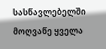სასწავლებელში მოღვაწე ყველა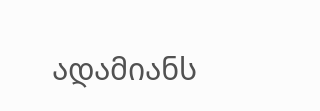ადამიანს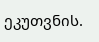ეკუთვნის.